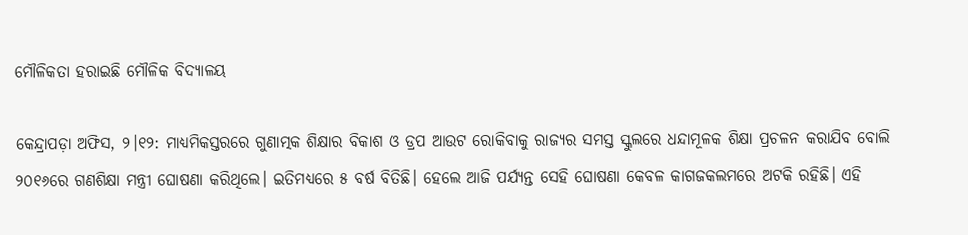ମୌଳିକତା ହରାଇଛି ମୌଳିକ ବିଦ୍ୟାଳୟ

କେନ୍ଦ୍ରାପଡ଼ା ଅଫିସ, ୨।୧୨: ମାଧ୍ୟମିକସ୍ତରରେ ଗୁଣାତ୍ମକ ଶିକ୍ଷାର ବିକାଶ ଓ ଡ୍ରପ ଆଉଟ ରୋକିବାକୁ ରାଜ୍ୟର ସମସ୍ତ ସ୍କୁଲରେ ଧନ୍ଦାମୂଳକ ଶିକ୍ଷା ପ୍ରଚଳନ କରାଯିବ ବୋଲି ୨୦୧୬ରେ ଗଣଶିକ୍ଷା ମନ୍ତ୍ରୀ ଘୋଷଣା କରିଥିଲେ। ଇତିମଧ୍ୟରେ ୫ ବର୍ଷ ବିତିଛି। ହେଲେ ଆଜି ପର୍ଯ୍ୟନ୍ତ ସେହି ଘୋଷଣା କେବଳ କାଗଜକଲମରେ ଅଟକି ରହିଛି। ଏହି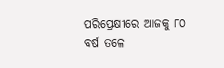ପରିପ୍ରେକ୍ଷୀରେ ଆଜକୁ ୮୦ ବର୍ଷ ତଳେ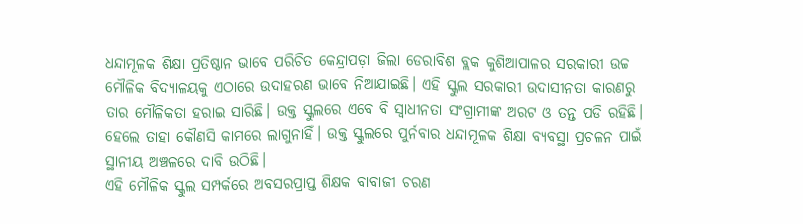ଧନ୍ଦାମୂଳକ ଶିକ୍ଷା ପ୍ରତିଷ୍ଠାନ ଭାବେ ପରିଚିତ କେନ୍ଦ୍ରାପଡ଼ା ଜିଲା ଡେରାବିଶ ବ୍ଲକ କୁଶିଆପାଳର ସରକାରୀ ଉଚ୍ଚ ମୌଳିକ ବିଦ୍ୟାଳୟକୁ ଏଠାରେ ଉଦାହରଣ ଭାବେ ନିଆଯାଇଛି। ଏହି ସ୍କୁଲ ସରକାରୀ ଉଦାସୀନତା କାରଣରୁ ତାର ମୌଳିକତା ହରାଇ ସାରିଛି। ଉକ୍ତ ସ୍କୁଲରେ ଏବେ ବି ସ୍ବାଧୀନତା ସଂଗ୍ରାମୀଙ୍କ ଅରଟ ଓ ତନ୍ତ ପଡି ରହିଛି। ହେଲେ ତାହା କୌଣସି କାମରେ ଲାଗୁନାହିଁ। ଉକ୍ତ ସ୍କୁଲରେ ପୁର୍ନବାର ଧନ୍ଦାମୂଳକ ଶିକ୍ଷା ବ୍ୟବସ୍ଥା ପ୍ରଚଳନ ପାଇଁ ସ୍ଥାନୀୟ ଅଞ୍ଚଳରେ ଦାବି ଉଠିଛି।
ଏହି ମୌଳିକ ସ୍କୁଲ ସମ୍ପର୍କରେ ଅବସରପ୍ରାପ୍ତ ଶିକ୍ଷକ ବାବାଜୀ ଚରଣ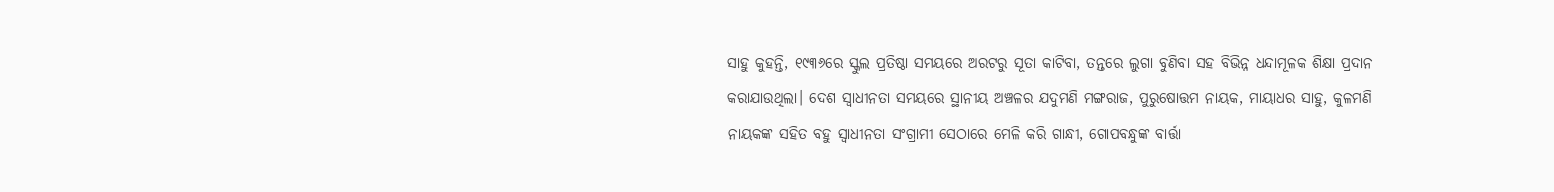ସାହୁ କୁହନ୍ତି, ୧୯୩୬ରେ ସ୍କୁଲ ପ୍ରତିଷ୍ଠା ସମୟରେ ଅରଟରୁ ସୂତା କାଟିବା, ତନ୍ତରେ ଲୁଗା ବୁଣିବା ସହ ବିଭିନ୍ନ ଧନ୍ଦାମୂଳକ ଶିକ୍ଷା ପ୍ରଦାନ କରାଯାଉଥିଲା। ଦେଶ ସ୍ବାଧୀନତା ସମୟରେ ସ୍ଥାନୀୟ ଅଞ୍ଚଳର ଯଦୁମଣି ମଙ୍ଗରାଜ, ପୁରୁଷୋତ୍ତମ ନାୟକ, ମାୟାଧର ସାହୁ, କୁଳମଣି ନାୟକଙ୍କ ସହିତ ବହୁ ସ୍ବାଧୀନତା ସଂଗ୍ରାମୀ ସେଠାରେ ମେଳି କରି ଗାନ୍ଧୀ, ଗୋପବନ୍ଧୁଙ୍କ ବାର୍ତ୍ତା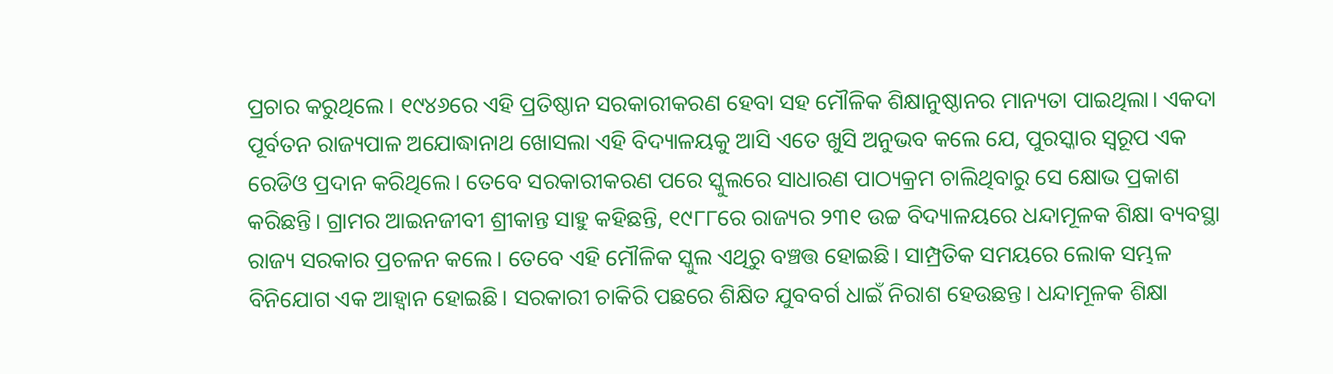ପ୍ରଚାର କରୁଥିଲେ। ୧୯୪୬ରେ ଏହି ପ୍ରତିଷ୍ଠାନ ସରକାରୀକରଣ ହେବା ସହ ମୌଳିକ ଶିକ୍ଷାନୁଷ୍ଠାନର ମାନ୍ୟତା ପାଇଥିଲା। ଏକଦା ପୂର୍ବତନ ରାଜ୍ୟପାଳ ଅଯୋଦ୍ଧାନାଥ ଖୋସଲା ଏହି ବିଦ୍ୟାଳୟକୁ ଆସି ଏତେ ଖୁସି ଅନୁଭବ କଲେ ଯେ, ପୁରସ୍କାର ସ୍ବରୂପ ଏକ ରେଡିଓ ପ୍ରଦାନ କରିଥିଲେ। ତେବେ ସରକାରୀକରଣ ପରେ ସ୍କୁଲରେ ସାଧାରଣ ପାଠ୍ୟକ୍ରମ ଚାଲିଥିବାରୁ ସେ କ୍ଷୋଭ ପ୍ରକାଶ କରିଛନ୍ତି। ଗ୍ରାମର ଆଇନଜୀବୀ ଶ୍ରୀକାନ୍ତ ସାହୁ କହିଛନ୍ତି, ୧୯୮୮ରେ ରାଜ୍ୟର ୨୩୧ ଉଚ୍ଚ ବିଦ୍ୟାଳୟରେ ଧନ୍ଦାମୂଳକ ଶିକ୍ଷା ବ୍ୟବସ୍ଥା ରାଜ୍ୟ ସରକାର ପ୍ରଚଳନ କଲେ। ତେବେ ଏହି ମୌଳିକ ସ୍କୁଲ ଏଥିରୁ ବଞ୍ଚତ୍ତ ହୋଇଛି। ସାମ୍ପ୍ରତିକ ସମୟରେ ଲୋକ ସମ୍ଭଳ ବିନିଯୋଗ ଏକ ଆହ୍ବାନ ହୋଇଛି। ସରକାରୀ ଚାକିରି ପଛରେ ଶିକ୍ଷିତ ଯୁବବର୍ଗ ଧାଇଁ ନିରାଶ ହେଉଛନ୍ତ। ଧନ୍ଦାମୂଳକ ଶିକ୍ଷା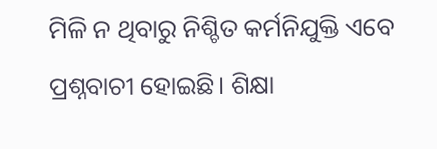ମିଳି ନ ଥିବାରୁ ନିଶ୍ଚିତ କର୍ମନିଯୁକ୍ତି ଏବେ ପ୍ରଶ୍ନବାଚୀ ହୋଇଛି। ଶିକ୍ଷା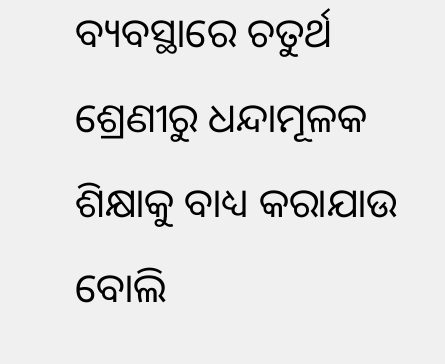ବ୍ୟବସ୍ଥାରେ ଚତୁର୍ଥ ଶ୍ରେଣୀରୁ ଧନ୍ଦାମୂଳକ ଶିକ୍ଷାକୁ ବାଧ୍ୟ କରାଯାଉ ବୋଲି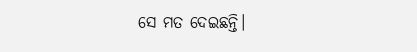ସେ ମତ ଦେଇଛନ୍ତି।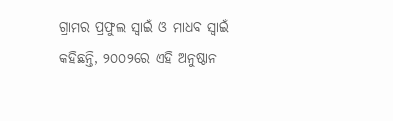ଗ୍ରାମର ପ୍ରଫୁଲ ସ୍ବାଇଁ ଓ ମାଧବ ସ୍ବାଇଁ କହିଛନ୍ତି, ୨୦୦୨ରେ ଏହି ଅନୁଷ୍ଠାନ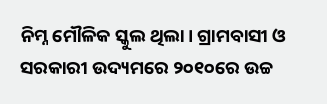ନିମ୍ନ ମୌଳିକ ସ୍କୁଲ ଥିଲା। ଗ୍ରାମବାସୀ ଓ ସରକାରୀ ଉଦ୍ୟମରେ ୨୦୧୦ରେ ଉଚ୍ଚ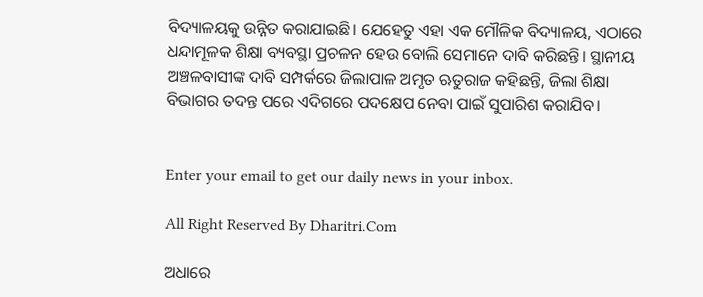ବିଦ୍ୟାଳୟକୁ ଉନ୍ନିତ କରାଯାଇଛି। ଯେହେତୁ ଏହା ଏକ ମୌଳିକ ବିଦ୍ୟାଳୟ, ଏଠାରେ ଧନ୍ଦାମୂଳକ ଶିକ୍ଷା ବ୍ୟବସ୍ଥା ପ୍ରଚଳନ ହେଉ ବୋଲି ସେମାନେ ଦାବି କରିଛନ୍ତି। ସ୍ଥାନୀୟ ଅଞ୍ଚଳବାସୀଙ୍କ ଦାବି ସମ୍ପର୍କରେ ଜିଲାପାଳ ଅମୃତ ଋତୁରାଜ କହିଛନ୍ତି, ଜିଲା ଶିକ୍ଷା ବିଭାଗର ତଦନ୍ତ ପରେ ଏଦିଗରେ ପଦକ୍ଷେପ ନେବା ପାଇଁ ସୁପାରିଶ କରାଯିବ।


Enter your email to get our daily news in your inbox.

All Right Reserved By Dharitri.Com

ଅଧାରେ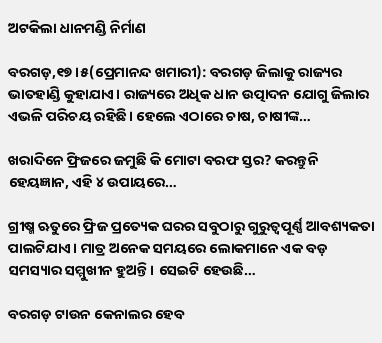ଅଟକିଲା ଧାନମଣ୍ଡି ନିର୍ମାଣ

ବରଗଡ଼,୧୭।୫(ପ୍ରେମାନନ୍ଦ ଖମାରୀ): ବରଗଡ଼ ଜିଲାକୁ ରାଜ୍ୟର ଭାତହାଣ୍ଡି କୁହାଯାଏ। ରାଜ୍ୟରେ ଅଧିକ ଧାନ ଉତ୍ପାଦନ ଯୋଗୁ ଜିଲାର ଏଭଳି ପରିଚୟ ରହିଛି। ହେଲେ ଏଠାରେ ଚାଷ, ଚାଷୀଙ୍କ…

ଖରାଦିନେ ଫ୍ରିଜରେ ଜମୁଛି କି ମୋଟା ବରଫ ସ୍ତର? କରନ୍ତୁନି ହେୟଜ୍ଞାନ, ଏହି ୪ ଉପାୟରେ…

ଗ୍ରୀଷ୍ମ ଋତୁରେ ଫ୍ରିଜ ପ୍ରତ୍ୟେକ ଘରର ସବୁଠାରୁ ଗୁରୁତ୍ୱପୂର୍ଣ୍ଣ ଆବଶ୍ୟକତା ପାଲଟିଯାଏ। ମାତ୍ର ଅନେକ ସମୟରେ ଲୋକମାନେ ଏକ ବଡ଼ ସମସ୍ୟାର ସମ୍ମୁଖୀନ ହୁଅନ୍ତି। ସେଇଟି ହେଉଛି…

ବରଗଡ଼ ଟାଉନ କେନାଲର ହେବ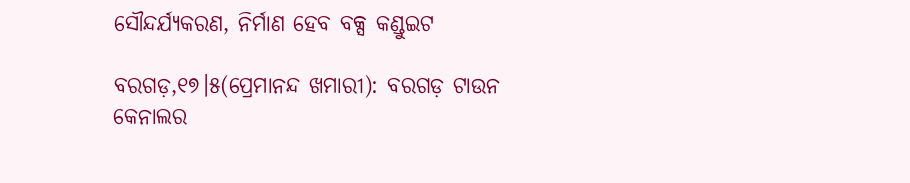ସୌନ୍ଦର୍ଯ୍ୟକରଣ, ନିର୍ମାଣ ହେବ ବକ୍ସ କଣ୍ଡୁଇଟ

ବରଗଡ଼,୧୭।୫(ପ୍ରେମାନନ୍ଦ ଖମାରୀ): ବରଗଡ଼ ଟାଉନ କେନାଲର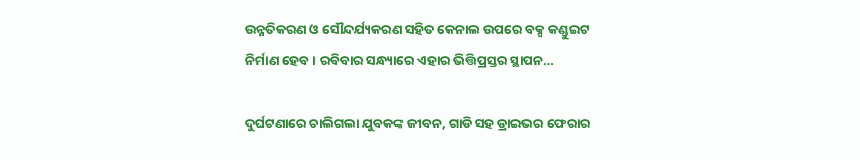ଉନ୍ନତିକରଣ ଓ ସୌନ୍ଦର୍ଯ୍ୟକରଣ ସହିତ କେନାଲ ଉପରେ ବକ୍ସ କଣ୍ଡୁଇଟ ନିର୍ମାଣ ହେବ। ରବିବାର ସନ୍ଧ୍ୟାରେ ଏହାର ଭିତ୍ତିପ୍ରସ୍ତର ସ୍ଥାପନ…

ଦୁର୍ଘଟଣାରେ ଚାଲିଗଲା ଯୁବକଙ୍କ ଜୀବନ, ଗାଡି ସହ ଡ୍ରାଇଭର ଫେରାର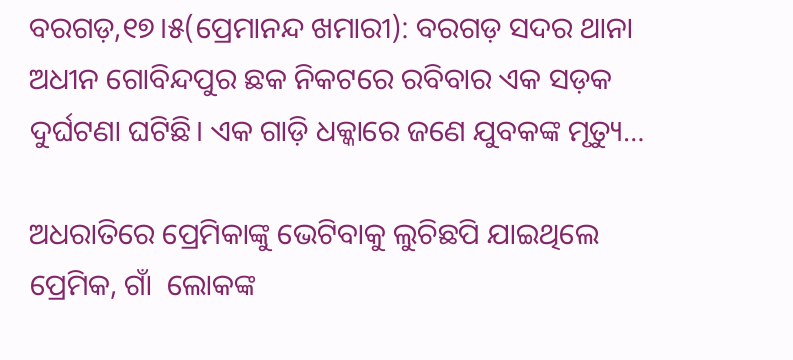ବରଗଡ଼,୧୭।୫(ପ୍ରେମାନନ୍ଦ ଖମାରୀ): ବରଗଡ଼ ସଦର ଥାନା ଅଧୀନ ଗୋବିନ୍ଦପୁର ଛକ ନିକଟରେ ରବିବାର ଏକ ସଡ଼କ ଦୁର୍ଘଟଣା ଘଟିଛି। ଏକ ଗାଡ଼ି ଧକ୍କାରେ ଜଣେ ଯୁବକଙ୍କ ମୃତ୍ୟୁ…

ଅଧରାତିରେ ପ୍ରେମିକାଙ୍କୁ ଭେଟିବାକୁ ଲୁଚିଛପି ଯାଇଥିଲେ ପ୍ରେମିକ, ଗାଁ  ଲୋକଙ୍କ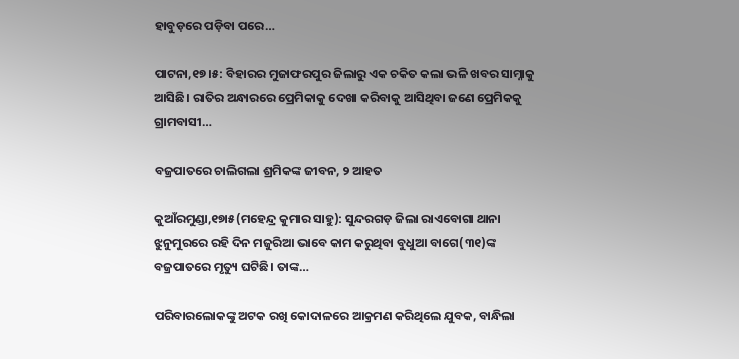ହାବୁଡ଼ରେ ପଡ଼ିବା ପରେ…

ପାଟନା,୧୭।୫: ବିହାରର ମୁଜାଫରପୁର ଜିଲାରୁ ଏକ ଚକିତ କଲା ଭଳି ଖବର ସାମ୍ନାକୁ ଆସିଛି। ରାତିର ଅନ୍ଧାରରେ ପ୍ରେମିକାକୁ ଦେଖା କରିବାକୁ ଆସିଥିବା ଜଣେ ପ୍ରେମିକକୁ ଗ୍ରାମବାସୀ…

ବଜ୍ରପାତରେ ଚାଲିଗଲା ଶ୍ରମିକଙ୍କ ଜୀବନ, ୨ ଆହତ

କୁଆଁରମୁଣ୍ଡା,୧୭ା୫(ମହେନ୍ଦ୍ର କୁମାର ସାହୁ): ସୁନ୍ଦରଗଡ଼ ଜିଲା ରାଏବୋଗା ଥାନା ଝୁନୁମୁରରେ ରହି ଦିନ ମଜୁରିଆ ଭାବେ କାମ କରୁଥିବା ବୁଧୁଆ ବାଗେ(୩୧)ଙ୍କ ବଜ୍ରପାତରେ ମୃତ୍ୟୁ ଘଟିଛି। ତାଙ୍କ…

ପରିବାରଲୋକଙ୍କୁ ଅଟକ ରଖି କୋଦାଳରେ ଆକ୍ରମଣ କରିଥିଲେ ଯୁବକ, ବାନ୍ଧିଲା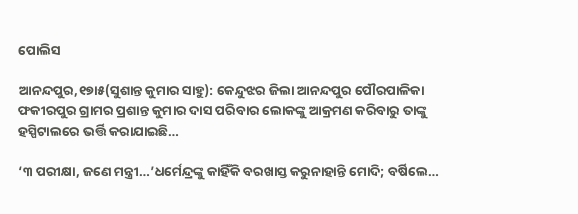ପୋଲିସ

ଆନନ୍ଦପୁର,୧୭ା୫(ସୁଶାନ୍ତ କୁମାର ସାହୁ): କେନ୍ଦୁଝର ଜିଲା ଆନନ୍ଦପୁର ପୌରପାଳିକା ଫକୀରପୁର ଗ୍ରାମର ପ୍ରଶାନ୍ତ କୁମାର ଦାସ ପରିବାର ଲୋକଙ୍କୁ ଆକ୍ରମଣ କରିବାରୁ ତାଙ୍କୁ ହସ୍ପିଟାଲରେ ଭର୍ତ୍ତି କରାଯାଇଛି…

‘୩ ପରୀକ୍ଷା, ଜଣେ ମନ୍ତ୍ରୀ…’ଧର୍ମେନ୍ଦ୍ରଙ୍କୁ କାହିଁକି ବରଖାସ୍ତ କରୁନାହାନ୍ତି ମୋଦି; ବର୍ଷିଲେ…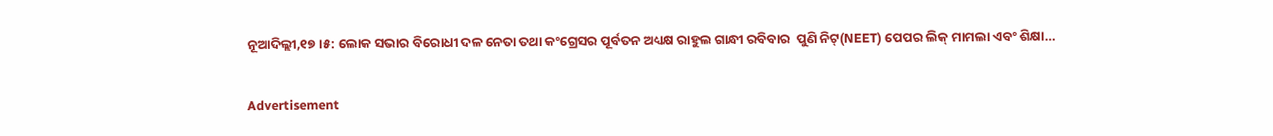ନୂଆଦିଲ୍ଲୀ,୧୭।୫: ଲୋକ ସଭାର ବିରୋଧୀ ଦଳ ନେତା ତଥା କଂଗ୍ରେସର ପୂର୍ବତନ ଅଧ୍ୟକ୍ଷ ରାହୁଲ ଗାନ୍ଧୀ ରବିବାର  ପୁଣି ନିଟ୍‌(NEET) ପେପର ଲିକ୍‌ ମାମଲା ଏବଂ ଶିକ୍ଷା…

Advertisement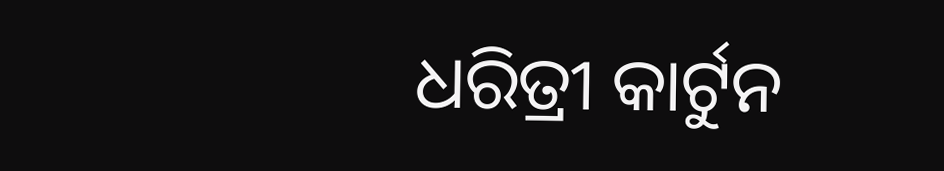ଧରିତ୍ରୀ କାର୍ଟୁନ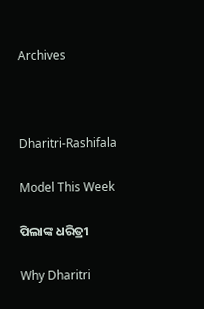Archives



Dharitri-Rashifala

Model This Week

ପିଲାଙ୍କ ଧରିତ୍ରୀ

Why Dharitri